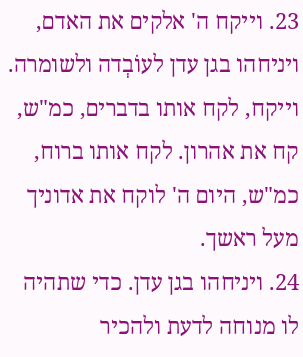23. וייקח ה' אלקים את האדם, ויניחהו בגן עדן לעוֹבְדה ולשומרה. וייקח, לקח אותו בדברים, כמ"ש, קח את אהרון. לקח אותו ברוח, כמ"ש, היום ה' לוקח את אדוניך מעל ראשך.
24. ויניחהו בגן עדן. כדי שתהיה לו מנוחה לדעת ולהכיר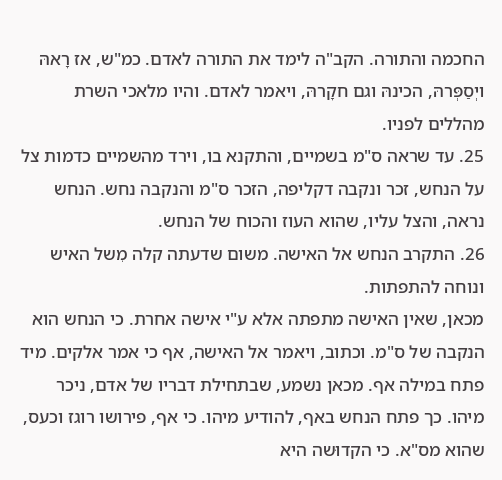החכמה והתורה. הקב"ה לימד את התורה לאדם. כמ"ש, אז רָאהּ ויְסַפְּרהּ, הכינהּ וגם חקָרהּ, ויאמר לאדם. והיו מלאכי השרת מהללים לפניו.
25. עד שראה ס"מ בשמיים, והתקנא בו, וירד מהשמיים כדמות צל על הנחש, זכר ונקבה דקליפה, הזכר ס"מ והנקבה נחש. הנחש נראה, והצל עליו, שהוא העוז והכוח של הנחש.
26. התקרב הנחש אל האישה. משום שדעתה קלה מִשל האיש ונוחה להתפתות.
מכאן, שאין האישה מתפתה אלא ע"י אישה אחרת. כי הנחש הוא הנקבה של ס"מ. וכתוב, ויאמר אל האישה, אף כי אמר אלקים. מיד פתח במילה אף. מכאן נשמע, שבתחילת דבריו של אדם, ניכר מיהו. כך פתח הנחש באף, להודיע מיהו. כי אף, פירושו רוגז וכעס, שהוא מס"א. כי הקדוּשה היא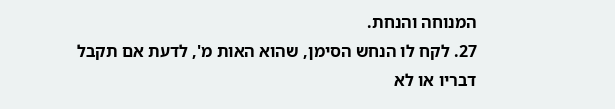המנוחה והנחת.
27. לקח לו הנחש הסימן, שהוא האות מ', לדעת אם תקבל דבריו או לא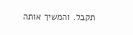תקבל. והמשיך אותה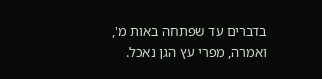בדברים עד שפתחה באות מ', ואמרה, מפרי עץ הגן נאכל.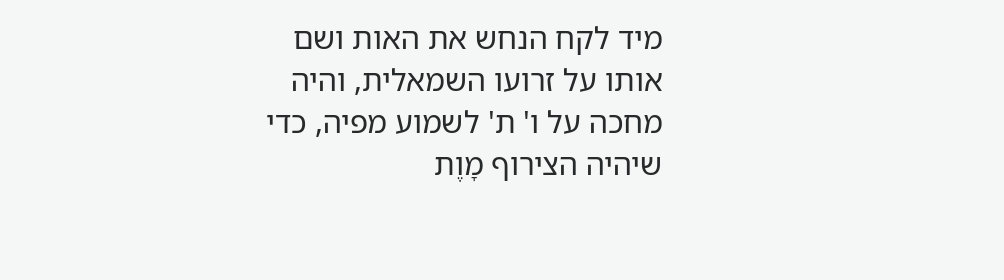מיד לקח הנחש את האות ושם אותו על זרועו השמאלית, והיה מחכה על ו' ת' לשמוע מפיה, כדי שיהיה הצירוף מָוֶת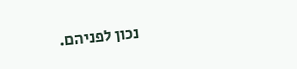נכון לפניהם.